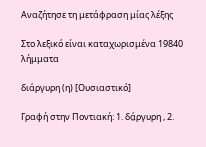Αναζήτησε τη μετάφραση μίας λέξης

Στο λεξικό είναι καταχωρισμένα 19840 λήμματα

διάργυρη (η) [Ουσιαστικό]

Γραφή στην Ποντιακή: 1. δά̤ργυρη , 2.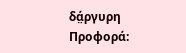δά̤ργυρη Προφορά: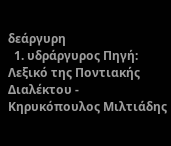δεάργυρη
  1. υδράργυρος Πηγή: Λεξικό της Ποντιακής Διαλέκτου - Κηρυκόπουλος Μιλτιάδης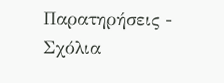Παρατηρήσεις - Σχόλια